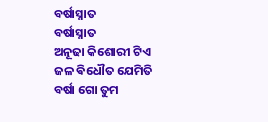ବର୍ଷାସ୍ନାତ
ବର୍ଷାସ୍ନାତ
ଅନୂଢା କିଶୋରୀ ଟିଏ
ଜଳ ଵିଧୌତ ଯେମିତି
ବର୍ଷା ଗୋ ତୁମ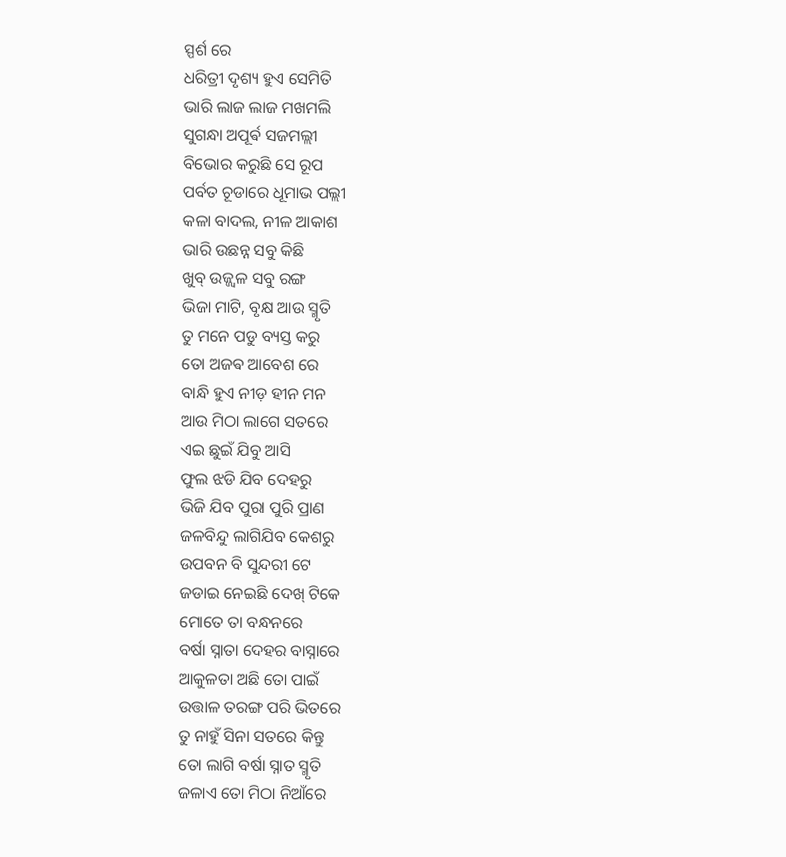ସ୍ପର୍ଶ ରେ
ଧରିତ୍ରୀ ଦୃଶ୍ୟ ହୁଏ ସେମିତି
ଭାରି ଲାଜ ଲାଜ ମଖମଲି
ସୁଗନ୍ଧା ଅପୂର୍ଵ ସଜମଲ୍ଲୀ
ବିଭୋର କରୁଛି ସେ ରୂପ
ପର୍ବତ ଚୂଡାରେ ଧୂମାଭ ପଲ୍ଲୀ
କଳା ବାଦଲ, ନୀଳ ଆକାଶ
ଭାରି ଉଛନ୍ନ ସବୁ କିଛି
ଖୁବ୍ ଉଜ୍ଜ୍ଵଳ ସବୁ ରଙ୍ଗ
ଭିଜା ମାଟି, ବୃକ୍ଷ ଆଉ ସ୍ମୃତି
ତୁ ମନେ ପଡୁ ବ୍ୟସ୍ତ କରୁ
ତୋ ଅଜଵ ଆବେଶ ରେ
ବାନ୍ଧି ହୁଏ ନୀଡ଼ ହୀନ ମନ
ଆଉ ମିଠା ଲାଗେ ସତରେ
ଏଇ ଛୁଇଁ ଯିବୁ ଆସି
ଫୁଲ ଝଡି ଯିବ ଦେହରୁ
ଭିଜି ଯିବ ପୁରା ପୁରି ପ୍ରାଣ
ଜଳବିନ୍ଦୁ ଲାଗିଯିବ କେଶରୁ
ଉପବନ ବି ସୁନ୍ଦରୀ ଟେ
ଜଡାଇ ନେଇଛି ଦେଖ୍ ଟିକେ
ମୋତେ ତା ବନ୍ଧନରେ
ବର୍ଷା ସ୍ନାତା ଦେହର ବାସ୍ନାରେ
ଆକୁଳତା ଅଛି ତୋ ପାଇଁ
ଉତ୍ତାଳ ତରଙ୍ଗ ପରି ଭିତରେ
ତୁ ନାହୁଁ ସିନା ସତରେ କିନ୍ତୁ
ତୋ ଲାଗି ବର୍ଷା ସ୍ନାତ ସ୍ମୃତି
ଜଳାଏ ତୋ ମିଠା ନିଆଁରେ